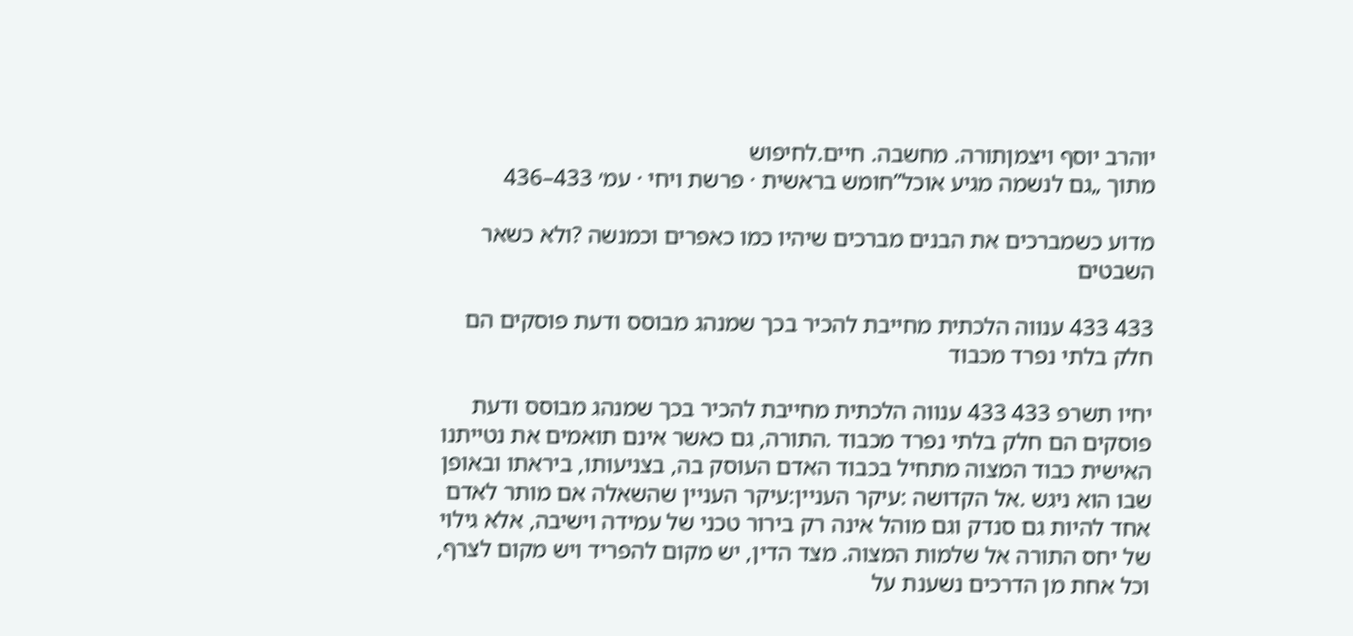יוהרב יוסף ויצמןתורה. מחשבה. חיים.לחיפוש
מתוך „גם לנשמה מגיע אוכל”חומש בראשית · פרשת ויחי · עמ׳ 433–436

מדוע כשמברכים את הבנים מברכים שיהיו כמו כאפרים וכמנשה ?ולא כשאר השבטים

433 433 ענווה הלכתית מחייבת להכיר בכך שמנהג מבוסס ודעת פוסקים הם חלק בלתי נפרד מכבוד

יחיו תשרפ 433 433 ענווה הלכתית מחייבת להכיר בכך שמנהג מבוסס ודעת פוסקים הם חלק בלתי נפרד מכבוד .התורה, גם כאשר אינם תואמים את נטייתנו האישית כבוד המצוה מתחיל בכבוד האדם העוסק בה, בצניעותו, ביראתו ובאופן שבו הוא ניגש .אל הקדושה :עיקר העניין:עיקר העניין שהשאלה אם מותר לאדם אחד להיות גם סנדק וגם מוהל אינה רק בירור טכני של עמידה וישיבה, אלא גילוי של יחס התורה אל שלמות המצוה. מצד הדין, יש מקום להפריד ויש מקום לצרף, וכל אחת מן הדרכים נשענת על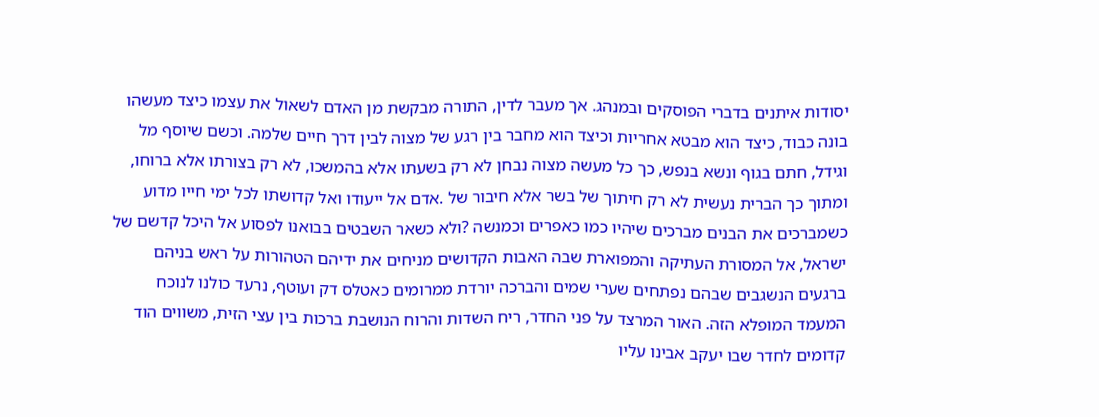יסודות איתנים בדברי הפוסקים ובמנהג. אך מעבר לדין, התורה מבקשת מן האדם לשאול את עצמו כיצד מעשהו בונה כבוד, כיצד הוא מבטא אחריות וכיצד הוא מחבר בין רגע של מצוה לבין דרך חיים שלמה. וכשם שיוסף מל וגידל, חתם בגוף ונשא בנפש, כך כל מעשה מצוה נבחן לא רק בשעתו אלא בהמשכו, לא רק בצורתו אלא ברוחו, ומתוך כך הברית נעשית לא רק חיתוך של בשר אלא חיבור של .אדם אל ייעודו ואל קדושתו לכל ימי חייו מדוע כשמברכים את הבנים מברכים שיהיו כמו כאפרים וכמנשה ?ולא כשאר השבטים בבואנו לפסוע אל היכל קדשם של ישראל, אל המסורת העתיקה והמפוארת שבה האבות הקדושים מניחים את ידיהם הטהורות על ראש בניהם ברגעים הנשגבים שבהם נפתחים שערי שמים והברכה יורדת ממרומים כאטלס דק ועוטף, נרעד כולנו לנוכח המעמד המופלא הזה. האור המרצד על פני החדר, ריח השדות והרוח הנושבת ברכות בין עצי הזית, משווים הוד קדומים לחדר שבו יעקב אבינו עליו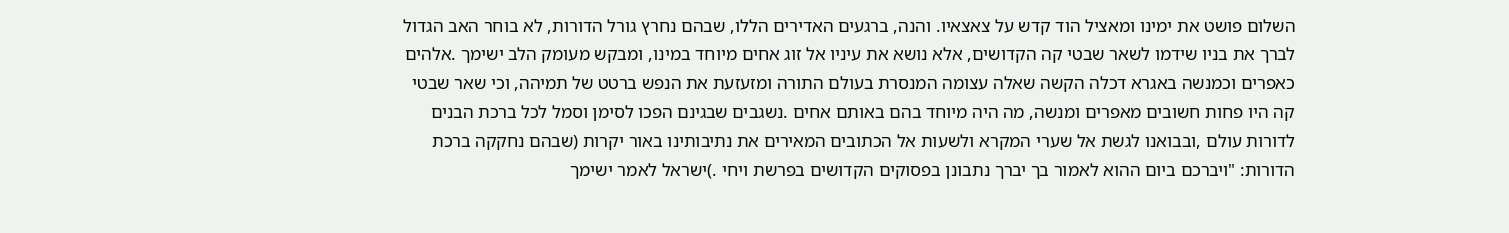השלום פושט את ימינו ומאציל הוד קדש על צאצאיו. והנה, ברגעים האדירים הללו, שבהם נחרץ גורל הדורות, לא בוחר האב הגדול לברך את בניו שידמו לשאר שבטי קה הקדושים, אלא נושא את עיניו אל זוג אחים מיוחד במינו, ומבקש מעומק הלב ישימך .אלהים כאפרים וכמנשה באגרא דכלה הקשה שאלה עצומה המנסרת בעולם התורה ומזעזעת את הנפש ברטט של תמיהה, וכי שאר שבטי קה היו פחות חשובים מאפרים ומנשה, מה היה מיוחד בהם באותם אחים .נשגבים שבגינם הפכו לסימן וסמל לכל ברכת הבנים לדורות עולם ,ובבואנו לגשת אל שערי המקרא ולשעות אל הכתובים המאירים את נתיבותינו באור יקרות (שבהם נחקקה ברכת הדורות: "ויברכם ביום ההוא לאמור בך יברך נתבונן בפסוקים הקדושים בפרשת ויחי .)ישראל לאמר ישימך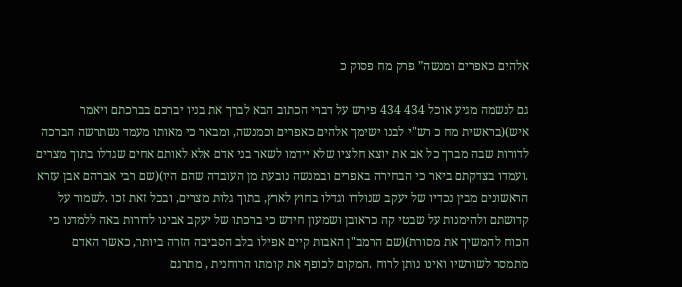אלהים כאפרים ומנשה” פרק מח פסוק כ

גם לנשמה מגיע אוכל 434 434 פירש על דברי הכתוב הבא לברך את בניו יברכם בברכתם ויאמר איש)(בראשית מח כ רש"י לבנו ישימך אלהים כאפרים וכמנשה, ומבאר כי מאותו מעמד נשתרשה הברכה לדורות שבה מברך כל אב את יוצא חלציו שלא יידמו לשאר בני אדם אלא לאותם אחים שגדלו בתוך מצרים .ועמדו בצדקתם ביאר כי הבחירה באפרים ובמנשה נובעת מן העובדה שהם היו)(שם רבי אברהם אבן עזרא הראשונים מבין נכדיו של יעקב שנולדו וגדלו בחוץ לארץ, בתוך גלות מצרים, ובכל זאת זכו .לשמור על קדושתם ולהימנות על שבטי קה כראובן ושמעון חידש כי ברכתו של יעקב אבינו לדורות באה ללמדנו כי הכוח להמשיך את מסורת)(שם הרמב"ן האבות קיים אפילו בלב הסביבה הזרה ביותר, כאשר האדם מתמסר לשורשיו ואינו נותן לרוח .המקום לכופף את קומתו הרוחנית , מתרגם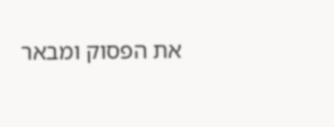את הפסוק ומבאר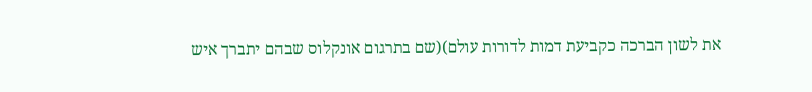את לשון הברכה כקביעת דמות לדורות עולם)(שם בתרגום אונקלוס שבהם יתברך איש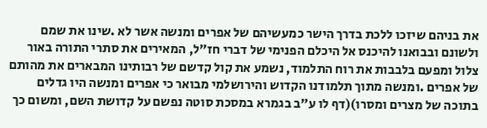את בניהם שיזכו ללכת בדרך הישר כמעשיהם של אפרים ומנשה אשר לא .שינו את שמם ולשונם ובבואנו להיכנס אל היכלם הפנימי של דברי חז"ל, המאירים את סתרי התורה באור צלול ומפעם בלבבות את רוח התלמוד, נשמע את קול קדשם של רבותינו המבארים את מהותם של אפרים .ומנשה מתוך תלמודנו הקדוש והירושלמי מבואר כי אפרים ומנשה היו גדלים בתוכה של מצרים ומסרו)(דף לו ע"ב בגמרא במסכת סוטה נפשם על קדושת השם, ומשום כך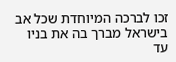זכו לברכה המיוחדת שכל אב בישראל מברך בה את בניו עד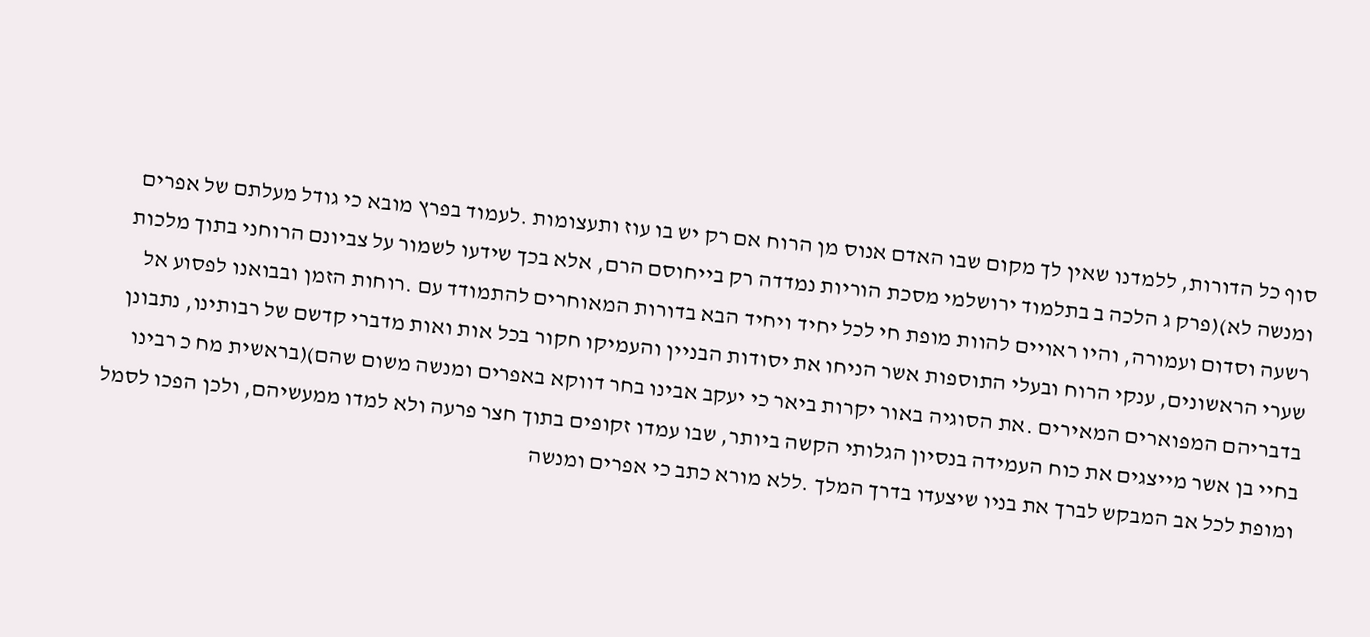סוף כל הדורות, ללמדנו שאין לך מקום שבו האדם אנוס מן הרוח אם רק יש בו עוז ותעצומות .לעמוד בפרץ מובא כי גודל מעלתם של אפרים ומנשה לא)(פרק ג הלכה ב בתלמוד ירושלמי מסכת הוריות נמדדה רק בייחוסם הרם, אלא בכך שידעו לשמור על צביונם הרוחני בתוך מלכות רשעה וסדום ועמורה, והיו ראויים להוות מופת חי לכל יחיד ויחיד הבא בדורות המאוחרים להתמודד עם .רוחות הזמן ובבואנו לפסוע אל שערי הראשונים, ענקי הרוח ובעלי התוספות אשר הניחו את יסודות הבניין והעמיקו חקור בכל אות ואות מדברי קדשם של רבותינו, נתבונן בדבריהם המפוארים המאירים .את הסוגיה באור יקרות ביאר כי יעקב אבינו בחר דווקא באפרים ומנשה משום שהם)(בראשית מח כ רבינו בחיי בן אשר מייצגים את כוח העמידה בנסיון הגלותי הקשה ביותר, שבו עמדו זקופים בתוך חצר פרעה ולא למדו ממעשיהם, ולכן הפכו לסמל ומופת לכל אב המבקש לברך את בניו שיצעדו בדרך המלך .ללא מורא כתב כי אפרים ומנשה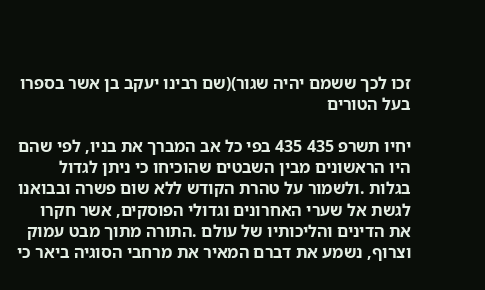זכו לכך ששמם יהיה שגור)(שם רבינו יעקב בן אשר בספרו בעל הטורים

יחיו תשרפ 435 435 בפי כל אב המברך את בניו, לפי שהם היו הראשונים מבין השבטים שהוכיחו כי ניתן לגדול בגלות .ולשמור על טהרת הקודש ללא שום פשרה ובבואנו לגשת אל שערי האחרונים וגדולי הפוסקים, אשר חקרו את הדינים והליכותיו של עולם .התורה מתוך מבט עמוק וצרוף, נשמע את דברם המאיר את מרחבי הסוגיה ביאר כי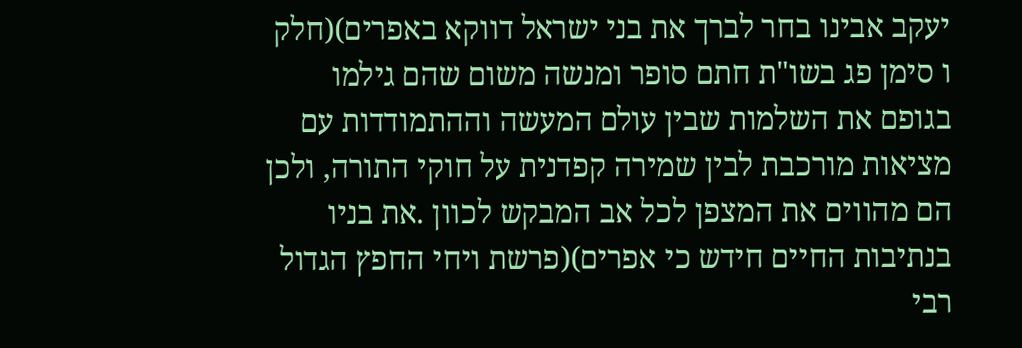יעקב אבינו בחר לברך את בני ישראל דווקא באפרים)(חלק ו סימן פג בשו"ת חתם סופר ומנשה משום שהם גילמו בגופם את השלמות שבין עולם המעשה וההתמודדות עם מציאות מורכבת לבין שמירה קפדנית על חוקי התורה, ולכן הם מהווים את המצפן לכל אב המבקש לכוון .את בניו בנתיבות החיים חידש כי אפרים)(פרשת ויחי החפץ הגדול רבי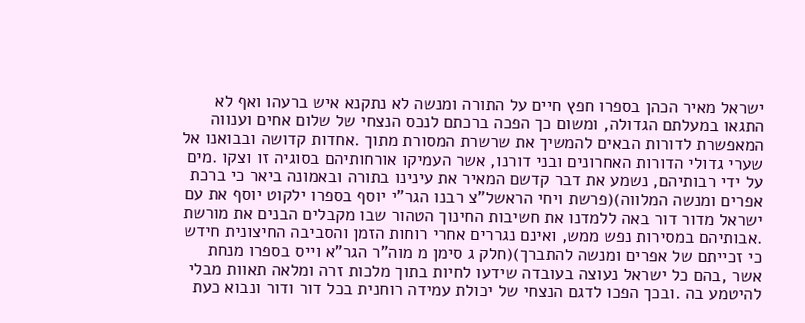ישראל מאיר הכהן בספרו חפץ חיים על התורה ומנשה לא נתקנא איש ברעהו ואף לא התגאו במעלתם הגדולה, ומשום כך הפכה ברכתם לנכס הנצחי של שלום אחים וענווה המאפשרת לדורות הבאים להמשיך את שרשרת המסורת מתוך .אחדות קדושה ובבואנו אל שערי גדולי הדורות האחרונים ובני דורנו, אשר העמיקו אורחותיהם בסוגיה זו וצקו .מים על ידי רבותיהם, נשמע את דבר קדשם המאיר את עינינו בתורה ובאמונה ביאר כי ברכת אפרים ומנשה המלווה)(פרשת ויחי הראשל"צ רבנו הגר"י יוסף בספרו ילקוט יוסף את עם ישראל מדור דור באה ללמדנו את חשיבות החינוך הטהור שבו מקבלים הבנים את מורשת .אבותיהם במסירות נפש ממש, ואינם נגררים אחרי רוחות הזמן והסביבה החיצונית חידש כי זכייתם של אפרים ומנשה להתברך)(חלק ג סימן מ מוה"ר הגר"א וייס בספרו מנחת אשר ,בהם כל ישראל נעוצה בעובדה שידעו לחיות בתוך מלכות זרה ומלאה תאוות מבלי להיטמע בה .ובכך הפכו לדגם הנצחי של יכולת עמידה רוחנית בכל דור ודור ונבוא כעת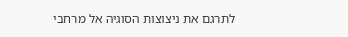לתרגם את ניצוצות הסוגיה אל מרחבי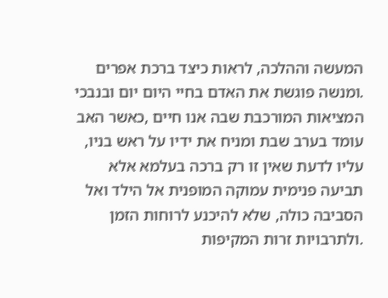המעשה וההלכה, לראות כיצד ברכת אפרים .ומנשה פוגשת את האדם בחיי היום יום ובנבכי המציאות המורכבת שבה אנו חיים ,כאשר האב עומד בערב שבת ומניח את ידיו על ראש בניו, עליו לדעת שאין זו רק ברכה בעלמא אלא תביעה פנימית עמוקה המופנית אל הילד ואל הסביבה כולה, שלא להיכנע לרוחות הזמן .ולתרבויות זרות המקיפות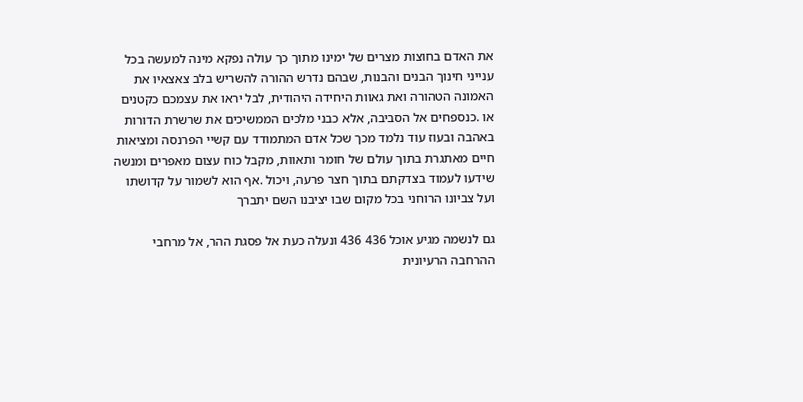את האדם בחוצות מצרים של ימינו מתוך כך עולה נפקא מינה למעשה בכל ענייני חינוך הבנים והבנות, שבהם נדרש ההורה להשריש בלב צאצאיו את האמונה הטהורה ואת גאוות היחידה היהודית, לבל יראו את עצמכם כקטנים או .כנספחים אל הסביבה, אלא כבני מלכים הממשיכים את שרשרת הדורות באהבה ובעוז עוד נלמד מכך שכל אדם המתמודד עם קשיי הפרנסה ומציאות חיים מאתגרת בתוך עולם של חומר ותאוות, מקבל כוח עצום מאפרים ומנשה שידעו לעמוד בצדקתם בתוך חצר פרעה, ויכול .אף הוא לשמור על קדושתו ועל צביונו הרוחני בכל מקום שבו יציבנו השם יתברך

גם לנשמה מגיע אוכל 436 436 ונעלה כעת אל פסגת ההר, אל מרחבי ההרחבה הרעיונית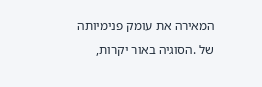המאירה את עומק פנימיותה של .הסוגיה באור יקרות,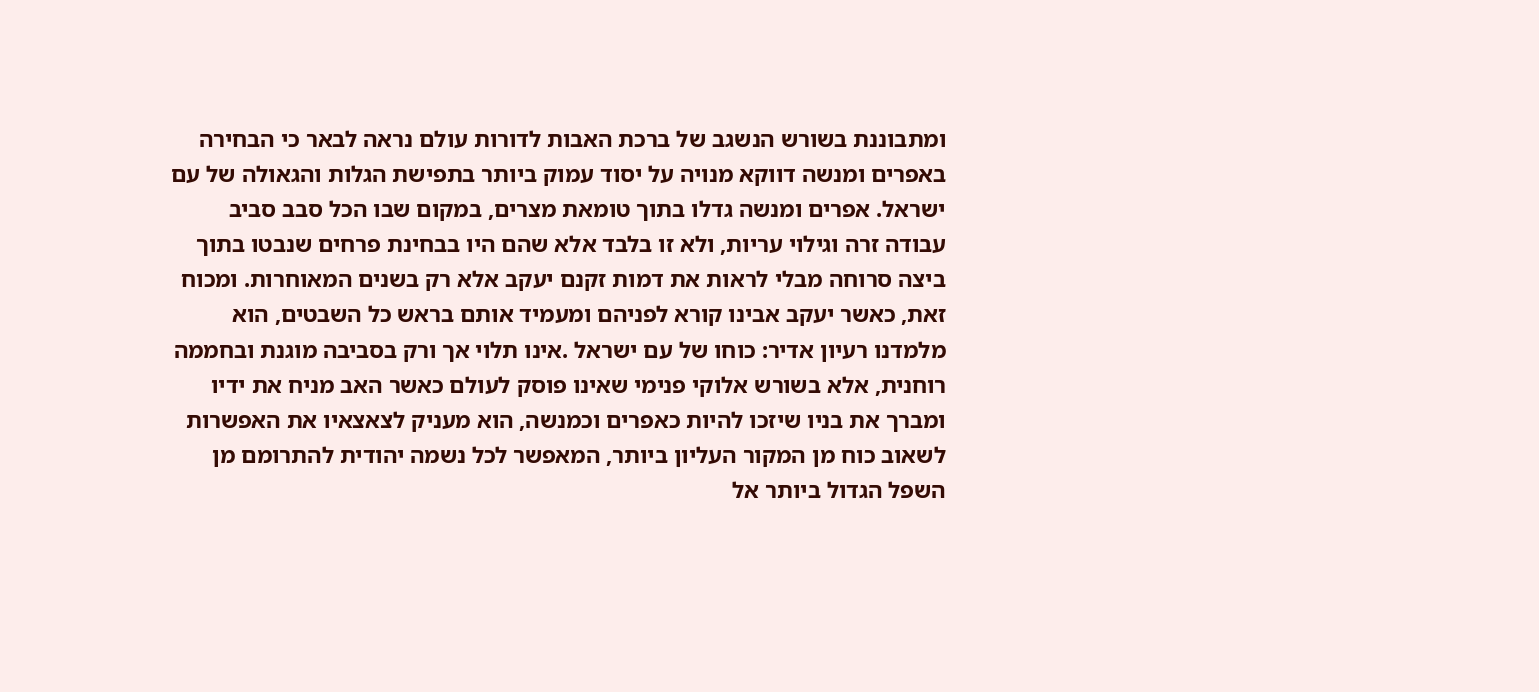ומתבוננת בשורש הנשגב של ברכת האבות לדורות עולם נראה לבאר כי הבחירה באפרים ומנשה דווקא מנויה על יסוד עמוק ביותר בתפישת הגלות והגאולה של עם ישראל. אפרים ומנשה גדלו בתוך טומאת מצרים, במקום שבו הכל סבב סביב עבודה זרה וגילוי עריות, ולא זו בלבד אלא שהם היו בבחינת פרחים שנבטו בתוך ביצה סרוחה מבלי לראות את דמות זקנם יעקב אלא רק בשנים המאוחרות. ומכוח זאת, כאשר יעקב אבינו קורא לפניהם ומעמיד אותם בראש כל השבטים, הוא מלמדנו רעיון אדיר: כוחו של עם ישראל .אינו תלוי אך ורק בסביבה מוגנת ובחממה רוחנית, אלא בשורש אלוקי פנימי שאינו פוסק לעולם כאשר האב מניח את ידיו ומברך את בניו שיזכו להיות כאפרים וכמנשה, הוא מעניק לצאצאיו את האפשרות לשאוב כוח מן המקור העליון ביותר, המאפשר לכל נשמה יהודית להתרומם מן השפל הגדול ביותר אל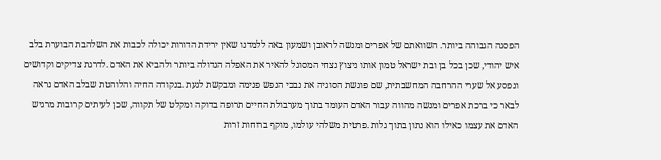הפסגה הגבוהה ביותר. השוואתם של אפרים ומנשה לראובן ושמעון באה ללמדנו שאין ירידת הדורות יכולה לכבות את השלהבת הבוערת בלב איש יהודי, שכן בכל בן ובת ישראל טמון אותו ניצוץ נצחי המסוגל להאיר את האפלה הגדולה ביותר ולהביא את האדם .לדרגת צדיקים וקדושים ונפסע אל שערי ההרחבה המחשבתית, שם פוגשת הסוגיה את נבכי הנפש פנימה ומבקשת לגעת .בנקודה החיה והלוהטת שבלב האדם נראה לבאר כי ברכת אפרים ומנשה מהווה עבור האדם העומד בתוך מערבולת החיים תרופה בדוקה ומקלט של תקווה, שכן לעיתים קרובות מרגיש האדם את עצמו כאילו הוא נתון בתוך גלות .פרטית משלהי עולמו, מוקף ברוחות זרות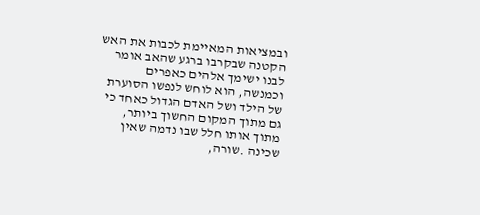ובמציאות המאיימת לכבות את האש הקטנה שבקרבו ברגע שהאב אומר לבנו ישימך אלהים כאפרים וכמנשה, הוא לוחש לנפשו הסוערת של הילד ושל האדם הגדול כאחד כי גם מתוך המקום החשוך ביותר, מתוך אותו חלל שבו נדמה שאין שכינה .שורה,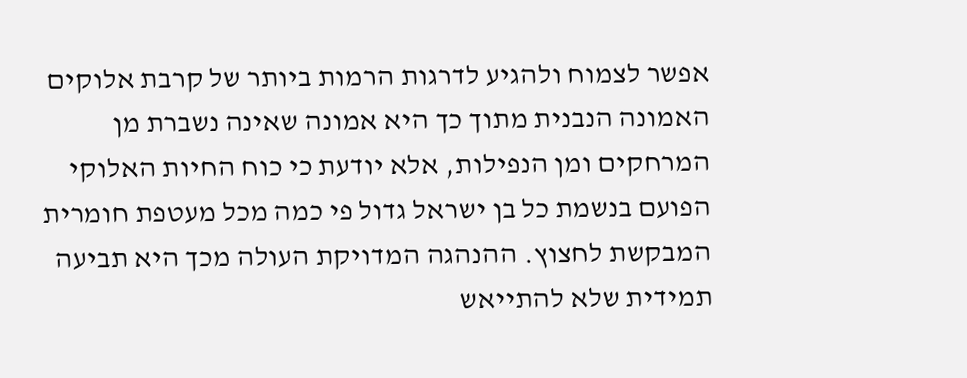אפשר לצמוח ולהגיע לדרגות הרמות ביותר של קרבת אלוקים האמונה הנבנית מתוך כך היא אמונה שאינה נשברת מן המרחקים ומן הנפילות, אלא יודעת כי כוח החיות האלוקי הפועם בנשמת כל בן ישראל גדול פי כמה מכל מעטפת חומרית המבקשת לחצוץ. ההנהגה המדויקת העולה מכך היא תביעה תמידית שלא להתייאש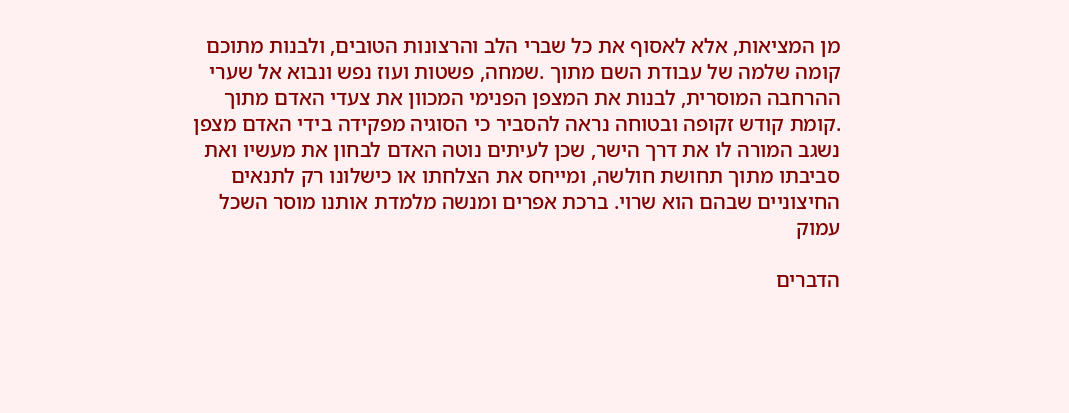מן המציאות, אלא לאסוף את כל שברי הלב והרצונות הטובים, ולבנות מתוכם קומה שלמה של עבודת השם מתוך .שמחה, פשטות ועוז נפש ונבוא אל שערי ההרחבה המוסרית, לבנות את המצפן הפנימי המכוון את צעדי האדם מתוך .קומת קודש זקופה ובטוחה נראה להסביר כי הסוגיה מפקידה בידי האדם מצפן נשגב המורה לו את דרך הישר, שכן לעיתים נוטה האדם לבחון את מעשיו ואת סביבתו מתוך תחושת חולשה, ומייחס את הצלחתו או כישלונו רק לתנאים החיצוניים שבהם הוא שרוי. ברכת אפרים ומנשה מלמדת אותנו מוסר השכל עמוק

הדברים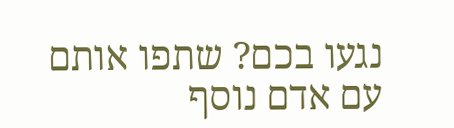נגעו בכם? שתפו אותם עם אדם נוסף